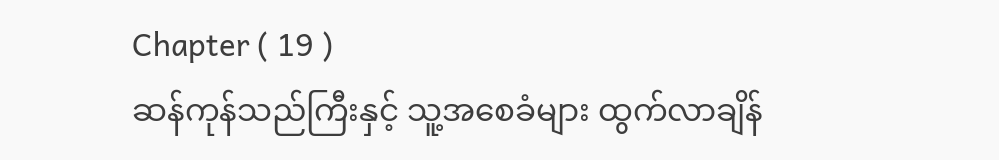Chapter ( 19 )
ဆန်ကုန်သည်ကြီးနှင့် သူ့အစေခံများ ထွက်လာချိန်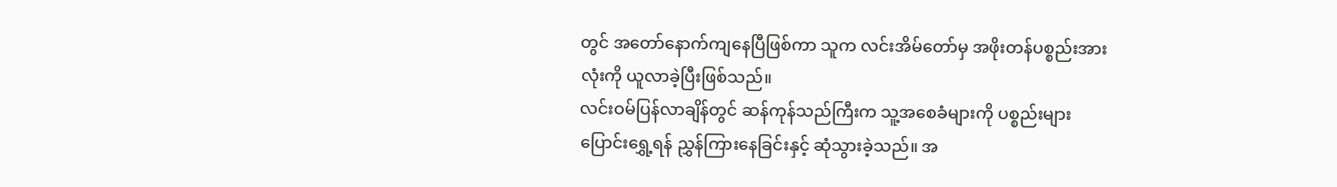တွင် အတော်နောက်ကျနေပြီဖြစ်ကာ သူက လင်းအိမ်တော်မှ အဖိုးတန်ပစ္စည်းအားလုံးကို ယူလာခဲ့ပြီးဖြစ်သည်။
လင်းဝမ်ပြန်လာချိန်တွင် ဆန်ကုန်သည်ကြီးက သူ့အစေခံများကို ပစ္စည်းများပြောင်းရွှေ့ရန် ညွှန်ကြားနေခြင်းနှင့် ဆုံသွားခဲ့သည်။ အ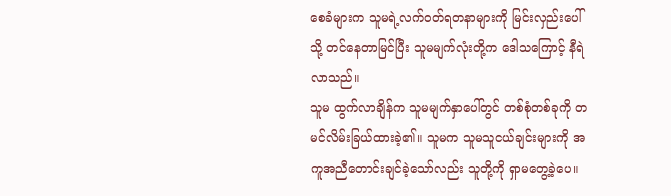စေခံများက သူမရဲ့လက်ဝတ်ရတနာများကို မြင်းလှည်းပေါ်သို့ တင်နေတာမြင်ပြီး သူမမျက်လုံးတို့က ဒေါသကြောင့် နီရဲလာသည်။
သူမ ထွက်လာချိန်က သူမမျက်နှာပေါ်တွင် တစ်စုံတစ်ခုကို တမင်လိမ်းခြယ်ထားခဲ့၏။ သူမက သူမသူငယ်ချင်းများကို အကူအညီတောင်းချင်ခဲ့သော်လည်း သူတို့ကို ရှာမတွေ့ခဲ့ပေ။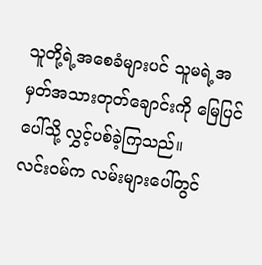သူတို့ရဲ့အစေခံများပင် သူမရဲ့အမှတ်အသားတုတ်ချောင်းကို မြေပြင်ပေါ်သို့ လွှင့်ပစ်ခဲ့ကြသည်။
လင်းဝမ်က လမ်းများပေါ်တွင်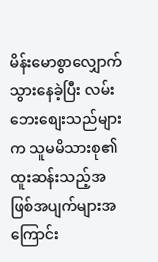မိန်းမောစွာလျှောက်သွားနေခဲ့ပြီး လမ်းဘေးစျေးသည်များက သူမမိသားစု၏ ထူးဆန်းသည့်အဖြစ်အပျက်များအကြောင်း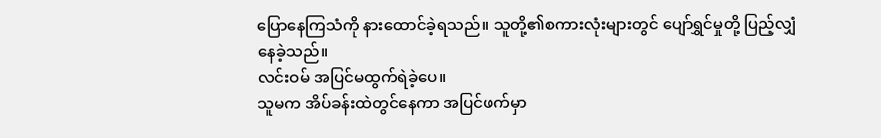ပြောနေကြသံကို နားထောင်ခဲ့ရသည်။ သူတို့၏စကားလုံးများတွင် ပျော်ရွှင်မှုတို့ ပြည့်လျှံနေခဲ့သည်။
လင်းဝမ် အပြင်မထွက်ရဲခဲ့ပေ။
သူမက အိပ်ခန်းထဲတွင်နေကာ အပြင်ဖက်မှာ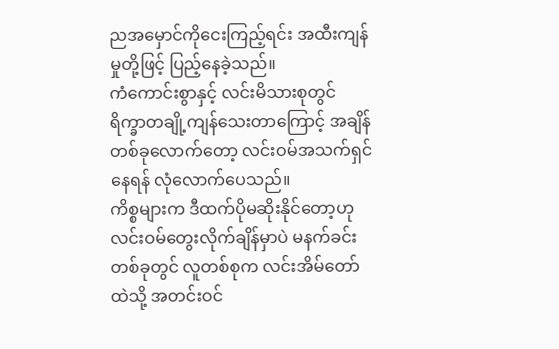ညအမှောင်ကိုငေးကြည့်ရင်း အထီးကျန်မှုတို့ဖြင့် ပြည့်နေခဲ့သည်။
ကံကောင်းစွာနှင့် လင်းမိသားစုတွင် ရိက္ခာတချို့ကျန်သေးတာကြောင့် အချိန်တစ်ခုလောက်တော့ လင်းဝမ်အသက်ရှင်နေရန် လုံလောက်ပေသည်။
ကိစ္စများက ဒီထက်ပိုမဆိုးနိုင်တော့ဟု လင်းဝမ်တွေးလိုက်ချိန်မှာပဲ မနက်ခင်းတစ်ခုတွင် လူတစ်စုက လင်းအိမ်တော်ထဲသို့ အတင်းဝင်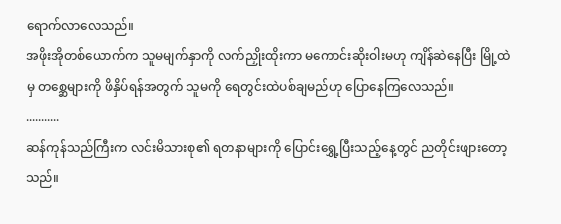ရောက်လာလေသည်။
အဖိုးအိုတစ်ယောက်က သူမမျက်နှာကို လက်ညှိုးထိုးကာ မကောင်းဆိုးဝါးမဟု ကျိန်ဆဲနေပြီး မြို့ထဲမှ တစ္ဆေများကို ဖိနှိပ်ရန်အတွက် သူမကို ရေတွင်းထဲပစ်ချမည်ဟု ပြောနေကြလေသည်။
...........
ဆန်ကုန်သည်ကြီးက လင်းမိသားစု၏ ရတနာများကို ပြောင်းရွှေ့ပြီးသည့်နေ့တွင် ညတိုင်းဖျားတော့သည်။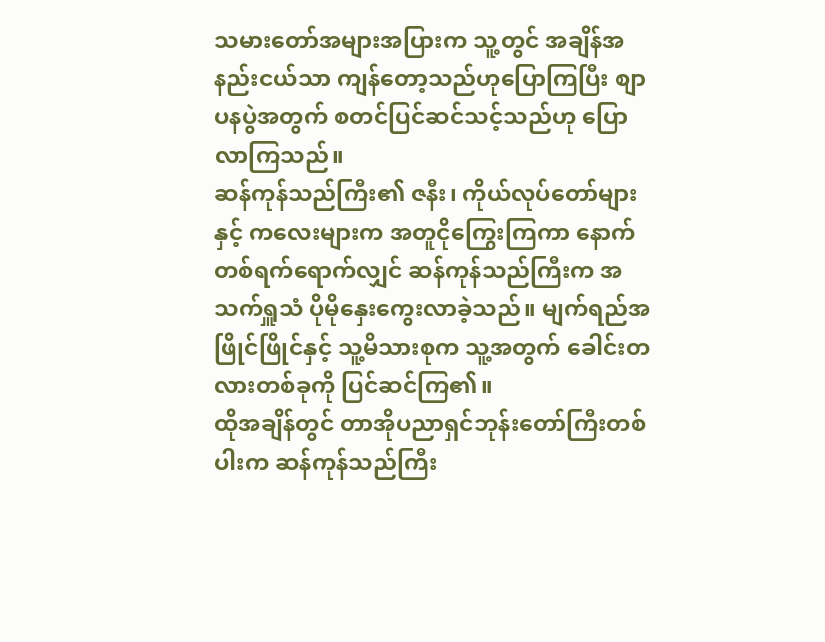သမားတော်အများအပြားက သူ့တွင် အချိန်အနည်းငယ်သာ ကျန်တော့သည်ဟုပြောကြပြီး စျာပနပွဲအတွက် စတင်ပြင်ဆင်သင့်သည်ဟု ပြောလာကြသည်။
ဆန်ကုန်သည်ကြီး၏ ဇနီး၊ ကိုယ်လုပ်တော်များနှင့် ကလေးများက အတူငိုကြွေးကြကာ နောက်တစ်ရက်ရောက်လျှင် ဆန်ကုန်သည်ကြီးက အသက်ရှူသံ ပိုမိုနှေးကွေးလာခဲ့သည်။ မျက်ရည်အဖြိုင်ဖြိုင်နှင့် သူ့မိသားစုက သူ့အတွက် ခေါင်းတလားတစ်ခုကို ပြင်ဆင်ကြ၏။
ထိုအချိန်တွင် တာအိုပညာရှင်ဘုန်းတော်ကြီးတစ်ပါးက ဆန်ကုန်သည်ကြီး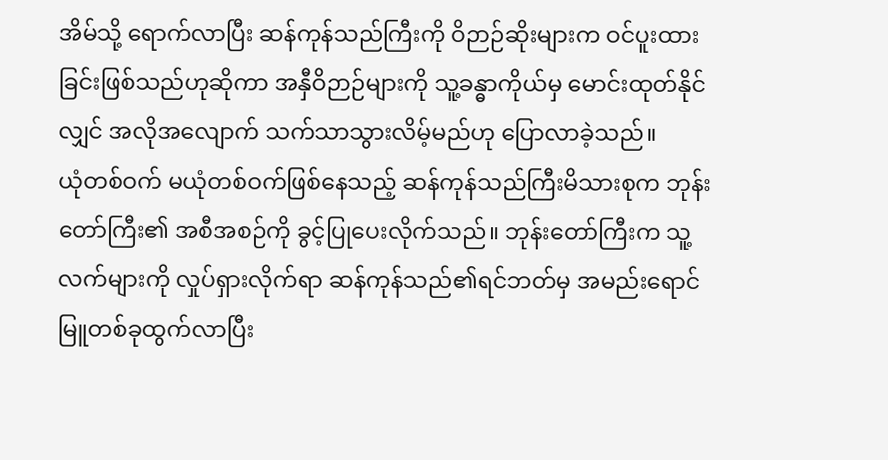အိမ်သို့ ရောက်လာပြီး ဆန်ကုန်သည်ကြီးကို ဝိဉာဉ်ဆိုးများက ဝင်ပူးထားခြင်းဖြစ်သည်ဟုဆိုကာ အနှီဝိဉာဉ်များကို သူ့ခန္ဓာကိုယ်မှ မောင်းထုတ်နိုင်လျှင် အလိုအလျောက် သက်သာသွားလိမ့်မည်ဟု ပြောလာခဲ့သည်။
ယုံတစ်ဝက် မယုံတစ်ဝက်ဖြစ်နေသည့် ဆန်ကုန်သည်ကြီးမိသားစုက ဘုန်းတော်ကြီး၏ အစီအစဉ်ကို ခွင့်ပြုပေးလိုက်သည်။ ဘုန်းတော်ကြီးက သူ့လက်များကို လှုပ်ရှားလိုက်ရာ ဆန်ကုန်သည်၏ရင်ဘတ်မှ အမည်းရောင်မြူတစ်ခုထွက်လာပြီး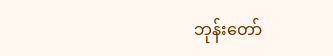ဘုန်းတော်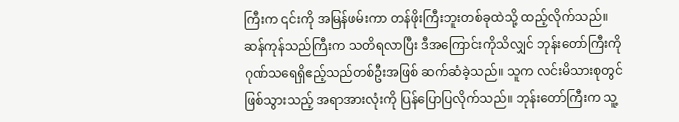ကြီးက ၎င်းကို အမြန်ဖမ်းကာ တန်ဖိုးကြီးဘူးတစ်ခုထဲသို့ ထည့်လိုက်သည်။
ဆန်ကုန်သည်ကြီးက သတိရလာပြီး ဒီအကြောင်းကိုသိလျှင် ဘုန်းတော်ကြီးကို ဂုဏ်သရေရှိဧည့်သည်တစ်ဦးအဖြစ် ဆက်ဆံခဲ့သည်။ သူက လင်းမိသားစုတွင် ဖြစ်သွားသည့် အရာအားလုံးကို ပြန်ပြောပြလိုက်သည်။ ဘုန်းတော်ကြီးက သူ့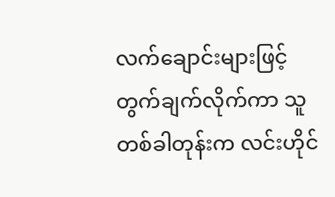လက်ချောင်းများဖြင့် တွက်ချက်လိုက်ကာ သူ တစ်ခါတုန်းက လင်းဟိုင်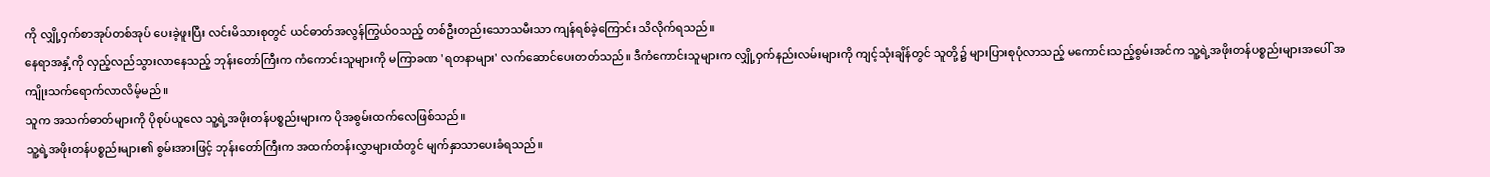ကို လျှို့ဝှက်စာအုပ်တစ်အုပ် ပေးခဲ့ဖူးပြီး လင်းမိသားစုတွင် ယင်ဓာတ်အလွန်ကြွယ်ဝသည့် တစ်ဦးတည်းသောသမီးသာ ကျန်ရစ်ခဲ့ကြောင်း သိလိုက်ရသည်။
နေရာအနှံ့ကို လှည့်လည်သွားလာနေသည့် ဘုန်းတော်ကြီးက ကံကောင်းသူများကို မကြာခဏ 'ရတနာများ' လက်ဆောင်ပေးတတ်သည်။ ဒီကံကောင်းသူများက လျှို့ဝှက်နည်းလမ်းများကို ကျင့်သုံးချိန်တွင် သူတို့၌ များပြားစုပုံလာသည့် မကောင်းသည့်စွမ်းအင်က သူ့ရဲ့အဖိုးတန်ပစ္စည်းများအပေါ် အကျိုးသက်ရောက်လာလိမ့်မည်။
သူက အသက်ဓာတ်များကို ပိုစုပ်ယူလေ သူ့ရဲ့အဖိုးတန်ပစ္စည်းများက ပိုအစွမ်းထက်လေဖြစ်သည်။
သူ့ရဲ့အဖိုးတန်ပစ္စည်းများ၏ စွမ်းအားဖြင့် ဘုန်းတော်ကြီးက အထက်တန်းလွှာများထံတွင် မျက်နှာသာပေးခံရသည်။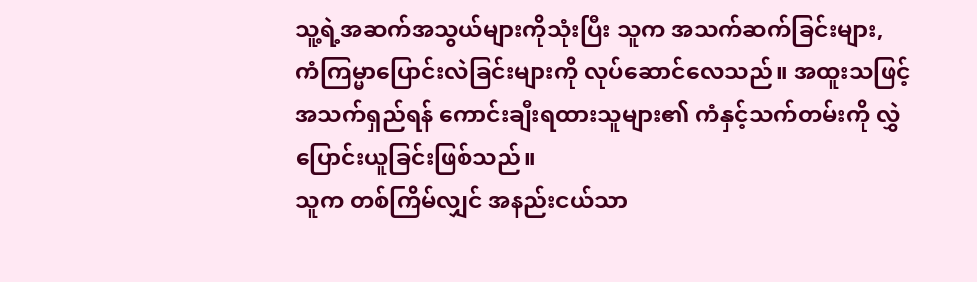သူ့ရဲ့အဆက်အသွယ်များကိုသုံးပြီး သူက အသက်ဆက်ခြင်းများ, ကံကြမ္မာပြောင်းလဲခြင်းများကို လုပ်ဆောင်လေသည်။ အထူးသဖြင့် အသက်ရှည်ရန် ကောင်းချီးရထားသူများ၏ ကံနှင့်သက်တမ်းကို လွှဲပြောင်းယူခြင်းဖြစ်သည်။
သူက တစ်ကြိမ်လျှင် အနည်းငယ်သာ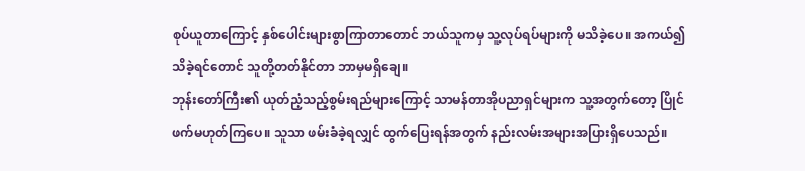စုပ်ယူတာကြောင့် နှစ်ပေါင်းများစွာကြာတာတောင် ဘယ်သူကမှ သူ့လုပ်ရပ်များကို မသိခဲ့ပေ။ အကယ်၍ သိခဲ့ရင်တောင် သူတို့တတ်နိုင်တာ ဘာမှမရှိချေ။
ဘုန်းတော်ကြီး၏ ယုတ်ညံ့သည့်စွမ်းရည်များကြောင့် သာမန်တာအိုပညာရှင်များက သူ့အတွက်တော့ ပြိုင်ဖက်မဟုတ်ကြပေ။ သူသာ ဖမ်းခံခဲ့ရလျှင် ထွက်ပြေးရန်အတွက် နည်းလမ်းအများအပြားရှိပေသည်။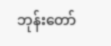ဘုန်းတော်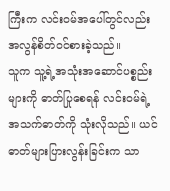ကြီးက လင်းဝမ်အပေါ်တွင်လည်း အလွန်စိတ်ဝင်စားခဲ့သည်။
သူက သူ့ရဲ့အသုံးအဆောင်ပစ္စည်းများကို ဓာတ်ပြုစေရန် လင်းဝမ်ရဲ့အသက်ဓာတ်ကို သုံးလိုသည်။ ယင်ဓာတ်များပြားလွန်းခြင်းက သာ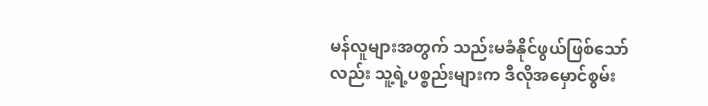မန်လူများအတွက် သည်းမခံနိုင်ဖွယ်ဖြစ်သော်လည်း သူ့ရဲ့ပစ္စည်းများက ဒီလိုအမှောင်စွမ်း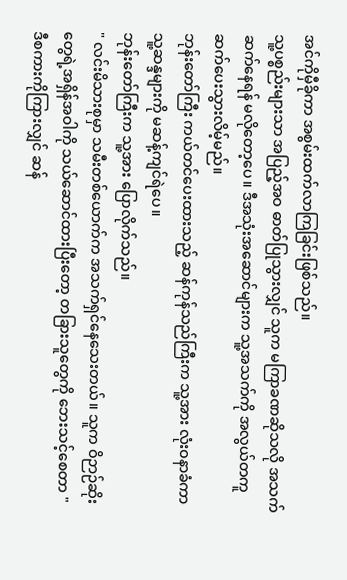အင်ကိုမှီခိုကာ အစွမ်းထက်လာကြခြင်းဖြစ်သည်။
သူ့ပစ္စည်းများသာ အပြည့်အဝ ဓာတ်ပြုသွားလျှင် သူက မကြာခဏဆိုသလို အသက်ဆက်နေရန် မလိုတော့ပေ။ ဒီအသုံးအဆောင်များက သူ့အသက်ကို အလွယ်တကူ ဆက်ပေးသွားလိမ့်မည်။
ဘုန်းတော်ကြီး ကယ်တင်ပေးထားသည့် ဆန်ကုန်သည်ကြီးက သူ့အား လုံးဝနာခံကာ သူ့ဆန္ဒများကို မဆန့်ကျင်ရဲပေ။
ဘုန်းတော်ကြီးက သူ့အား ပြောလိုက်သည်။
" လင်းမိသားစုမှာ သမီးတစ်ယောက်က အသက်ရှင်နေသေးတယ်။ သူက ဝိဉာဉ်ဆိုးတွေရဲ့အရှိန်အဝါကို သယ်ဆောင်ထားပြီးတော့ တခြားသူတွေကို ဘေးသင့်စေတာ "
ဒီစကားကိုကြားလျှင် ဆန်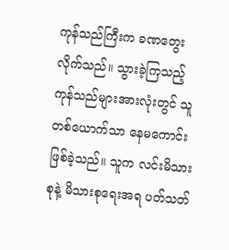ကုန်သည်ကြီးက ခဏတွေးလိုက်သည်။ သွားခဲ့ကြသည့် ကုန်သည်များအားလုံးတွင် သူတစ်ယောက်သာ နေမကောင်းဖြစ်ခဲ့သည်။ သူက လင်းမိသားစုနဲ့ မိသားစုရေးအရ ပတ်သတ်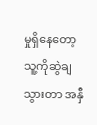မှုရှိနေတော့ သူ့ကိုဆွဲချသွားတာ အနှီ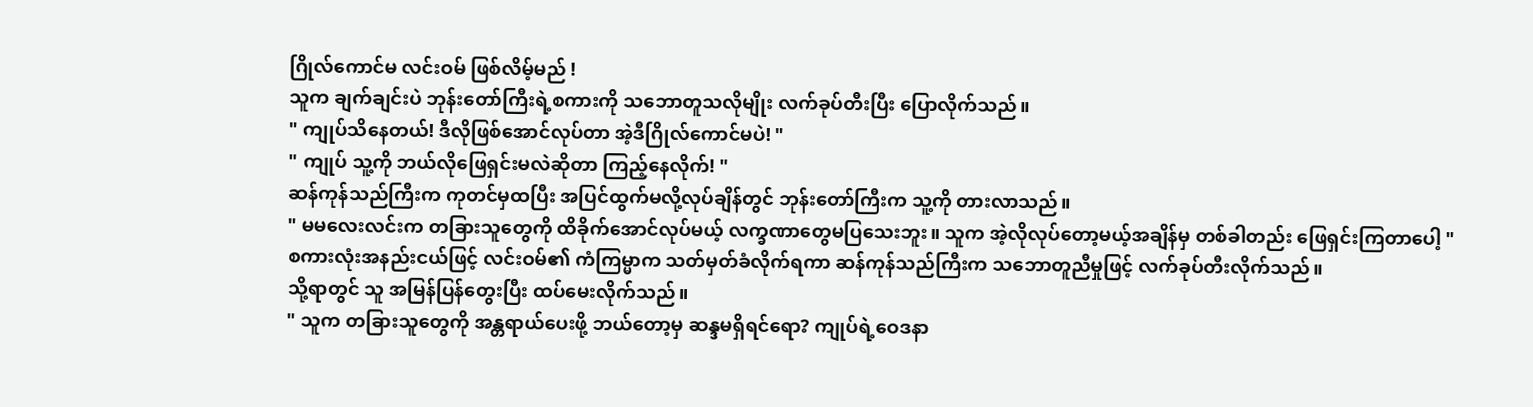ဂြိုလ်ကောင်မ လင်းဝမ် ဖြစ်လိမ့်မည် !
သူက ချက်ချင်းပဲ ဘုန်းတော်ကြီးရဲ့စကားကို သဘောတူသလိုမျိုး လက်ခုပ်တီးပြီး ပြောလိုက်သည်။
" ကျုပ်သိနေတယ်! ဒီလိုဖြစ်အောင်လုပ်တာ အဲ့ဒီဂြိုလ်ကောင်မပဲ! "
" ကျုပ် သူ့ကို ဘယ်လိုဖြေရှင်းမလဲဆိုတာ ကြည့်နေလိုက်! "
ဆန်ကုန်သည်ကြီးက ကုတင်မှထပြီး အပြင်ထွက်မလို့လုပ်ချိန်တွင် ဘုန်းတော်ကြီးက သူ့ကို တားလာသည်။
" မမလေးလင်းက တခြားသူတွေကို ထိခိုက်အောင်လုပ်မယ့် လက္ခဏာတွေမပြသေးဘူး။ သူက အဲ့လိုလုပ်တော့မယ့်အချိန်မှ တစ်ခါတည်း ဖြေရှင်းကြတာပေါ့ "
စကားလုံးအနည်းငယ်ဖြင့် လင်းဝမ်၏ ကံကြမ္မာက သတ်မှတ်ခံလိုက်ရကာ ဆန်ကုန်သည်ကြီးက သဘောတူညီမှုဖြင့် လက်ခုပ်တီးလိုက်သည်။
သို့ရာတွင် သူ အမြန်ပြန်တွေးပြီး ထပ်မေးလိုက်သည်။
" သူက တခြားသူတွေကို အန္တရာယ်ပေးဖို့ ဘယ်တော့မှ ဆန္ဒမရှိရင်ရော? ကျုပ်ရဲ့ဝေဒနာ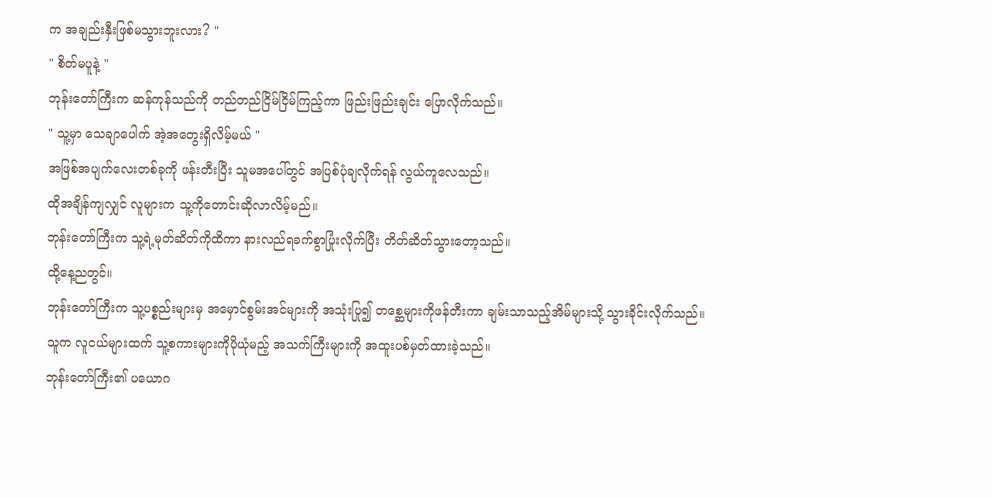က အချည်းနှီးဖြစ်မသွားဘူးလား? "
" စိတ်မပူနဲ့ "
ဘုန်းတော်ကြီးက ဆန်ကုန်သည်ကို တည်တည်ငြိမ်ငြိမ်ကြည့်ကာ ဖြည်းဖြည်းချင်း ပြောလိုက်သည်။
" သူ့မှာ သေချာပေါက် အဲ့အတွေးရှိလိမ့်မယ် "
အဖြစ်အပျက်လေးတစ်ခုကို ဖန်းတီးပြီး သူမအပေါ်တွင် အပြစ်ပုံချလိုက်ရန် လွယ်ကူလေသည်။
ထိုအချိန်ကျလျှင် လူများက သူ့ကိုတောင်းဆိုလာလိမ့်မည်။
ဘုန်းတော်ကြီးက သူ့ရဲ့မုတ်ဆိတ်ကိုထိကာ နားလည်ရခက်စွာပြုံးလိုက်ပြီး တိတ်ဆိတ်သွားတော့သည်။
ထို့နေ့ညတွင်။
ဘုန်းတော်ကြီးက သူ့ပစ္စည်းများမှ အမှောင်စွမ်းအင်များကို အသုံးပြု၍ တစ္ဆေများကိုဖန်တီးကာ ချမ်းသာသည့်အိမ်များသို့ သွားခိုင်းလိုက်သည်။
သူက လူငယ်များထက် သူ့စကားများကိုပိုယုံမည့် အသက်ကြီးများကို အထူးပစ်မှတ်ထားခဲ့သည်။
ဘုန်းတော်ကြီး၏ ပယောဂ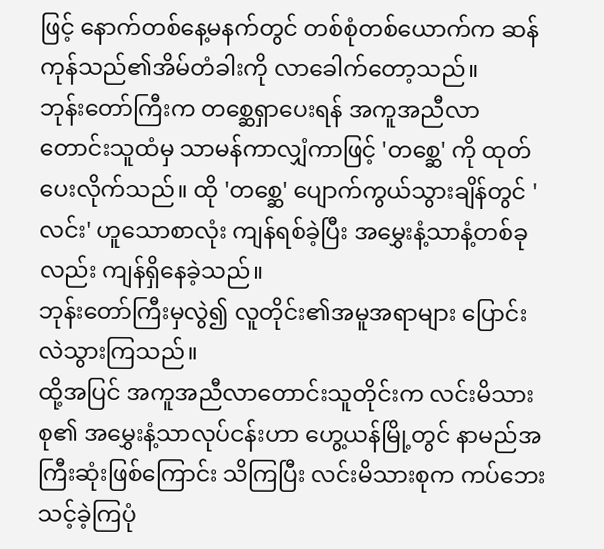ဖြင့် နောက်တစ်နေ့မနက်တွင် တစ်စုံတစ်ယောက်က ဆန်ကုန်သည်၏အိမ်တံခါးကို လာခေါက်တော့သည်။
ဘုန်းတော်ကြီးက တစ္ဆေရှာပေးရန် အကူအညီလာတောင်းသူထံမှ သာမန်ကာလျှံကာဖြင့် 'တစ္ဆေ' ကို ထုတ်ပေးလိုက်သည်။ ထို 'တစ္ဆေ' ပျောက်ကွယ်သွားချိန်တွင် 'လင်း' ဟူသောစာလုံး ကျန်ရစ်ခဲ့ပြီး အမွှေးနံ့သာနံ့တစ်ခုလည်း ကျန်ရှိနေခဲ့သည်။
ဘုန်းတော်ကြီးမှလွဲ၍ လူတိုင်း၏အမူအရာများ ပြောင်းလဲသွားကြသည်။
ထို့အပြင် အကူအညီလာတောင်းသူတိုင်းက လင်းမိသားစု၏ အမွှေးနံ့သာလုပ်ငန်းဟာ ဟွေ့ယန်မြို့တွင် နာမည်အကြီးဆုံးဖြစ်ကြောင်း သိကြပြီး လင်းမိသားစုက ကပ်ဘေးသင့်ခဲ့ကြပုံ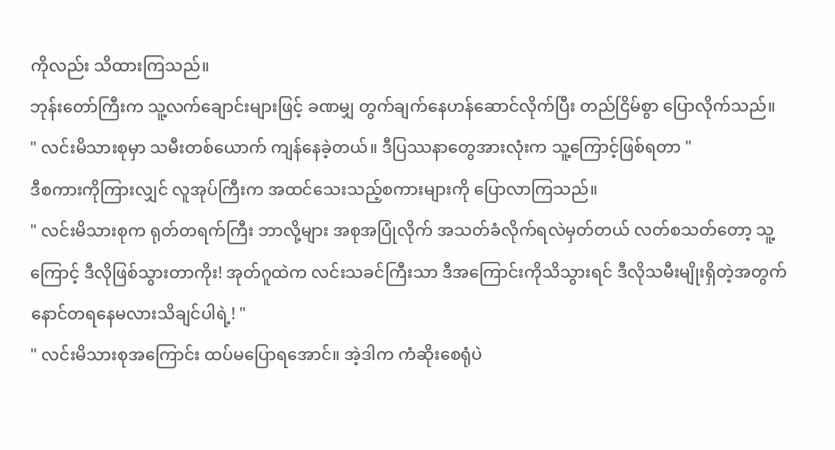ကိုလည်း သိထားကြသည်။
ဘုန်းတော်ကြီးက သူ့လက်ချောင်းများဖြင့် ခဏမျှ တွက်ချက်နေဟန်ဆောင်လိုက်ပြီး တည်ငြိမ်စွာ ပြောလိုက်သည်။
" လင်းမိသားစုမှာ သမီးတစ်ယောက် ကျန်နေခဲ့တယ်။ ဒီပြဿနာတွေအားလုံးက သူ့ကြောင့်ဖြစ်ရတာ "
ဒီစကားကိုကြားလျှင် လူအုပ်ကြီးက အထင်သေးသည့်စကားများကို ပြောလာကြသည်။
" လင်းမိသားစုက ရုတ်တရက်ကြီး ဘာလို့များ အစုအပြုံလိုက် အသတ်ခံလိုက်ရလဲမှတ်တယ် လတ်စသတ်တော့ သူ့ကြောင့် ဒီလိုဖြစ်သွားတာကိုး! အုတ်ဂူထဲက လင်းသခင်ကြီးသာ ဒီအကြောင်းကိုသိသွားရင် ဒီလိုသမီးမျိုးရှိတဲ့အတွက် နောင်တရနေမလားသိချင်ပါရဲ့! "
" လင်းမိသားစုအကြောင်း ထပ်မပြောရအောင်။ အဲ့ဒါက ကံဆိုးစေရုံပဲ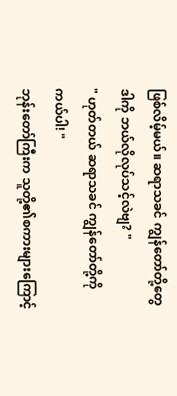ဖြစ်လိမ့်မယ်။ ဆရာသခင် ကျွန်တော်တို့တွေ ဒါကို ဘယ်လိုလုပ်သင့်လဲဗျ? "
" ဟုတ်တယ် ဆရာသခင် ကျွန်တော်တို့ကို ကယ်ပါ! "
ဘုန်းတော်ကြီးက သူတို့၏စကားများကြောင့်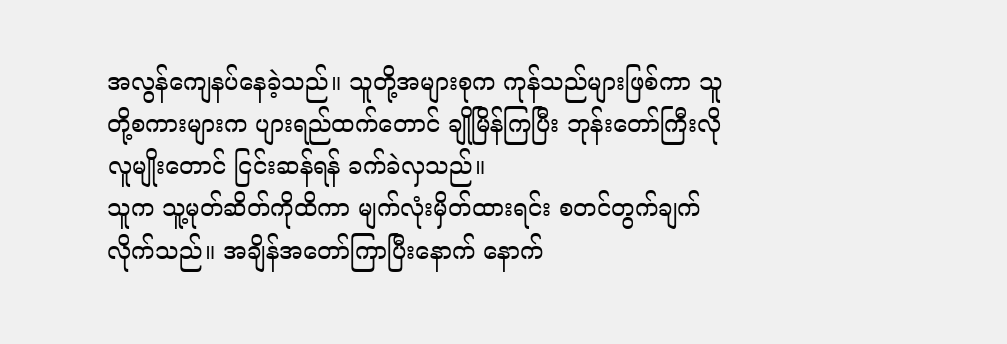အလွန်ကျေနပ်နေခဲ့သည်။ သူတို့အများစုက ကုန်သည်များဖြစ်ကာ သူတို့စကားများက ပျားရည်ထက်တောင် ချိုမြိန်ကြပြီး ဘုန်းတော်ကြီးလိုလူမျိုးတောင် ငြင်းဆန်ရန် ခက်ခဲလှသည်။
သူက သူ့မုတ်ဆိတ်ကိုထိကာ မျက်လုံးမှိတ်ထားရင်း စတင်တွက်ချက်လိုက်သည်။ အချိန်အတော်ကြာပြီးနောက် နောက်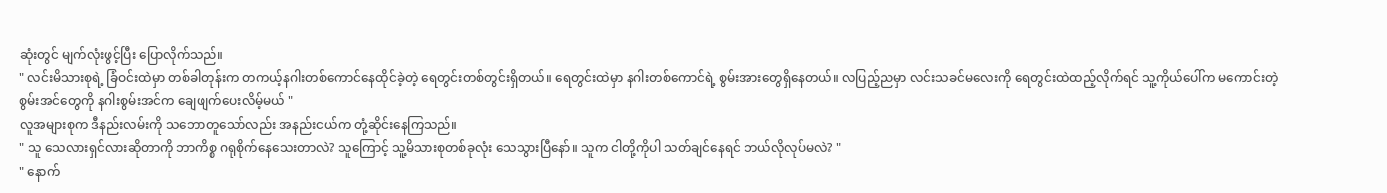ဆုံးတွင် မျက်လုံးဖွင့်ပြီး ပြောလိုက်သည်။
" လင်းမိသားစုရဲ့ ခြံဝင်းထဲမှာ တစ်ခါတုန်းက တကယ့်နဂါးတစ်ကောင်နေထိုင်ခဲ့တဲ့ ရေတွင်းတစ်တွင်းရှိတယ်။ ရေတွင်းထဲမှာ နဂါးတစ်ကောင်ရဲ့ စွမ်းအားတွေရှိနေတယ်။ လပြည့်ညမှာ လင်းသခင်မလေးကို ရေတွင်းထဲထည့်လိုက်ရင် သူ့ကိုယ်ပေါ်က မကောင်းတဲ့စွမ်းအင်တွေကို နဂါးစွမ်းအင်က ချေဖျက်ပေးလိမ့်မယ် "
လူအများစုက ဒီနည်းလမ်းကို သဘောတူသော်လည်း အနည်းငယ်က တုံ့ဆိုင်းနေကြသည်။
" သူ သေလားရှင်လားဆိုတာကို ဘာကိစ္စ ဂရုစိုက်နေသေးတာလဲ? သူကြောင့် သူ့မိသားစုတစ်ခုလုံး သေသွားပြီနော်။ သူက ငါတို့ကိုပါ သတ်ချင်နေရင် ဘယ်လိုလုပ်မလဲ? "
" နောက်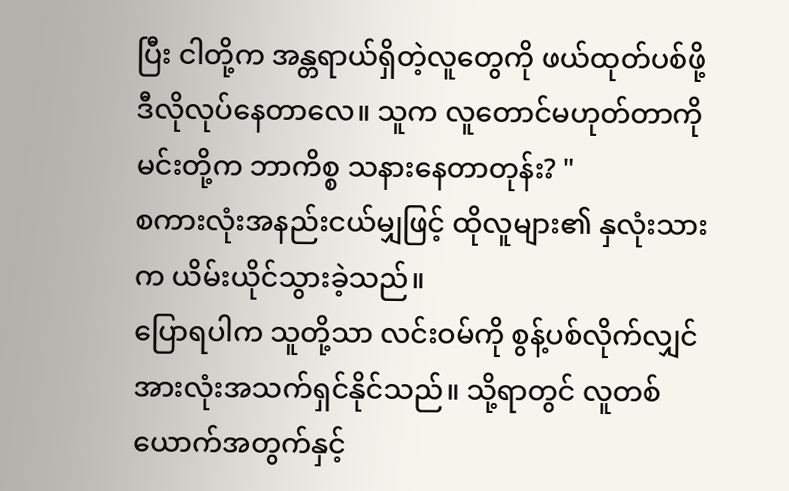ပြီး ငါတို့က အန္တရာယ်ရှိတဲ့လူတွေကို ဖယ်ထုတ်ပစ်ဖို့ ဒီလိုလုပ်နေတာလေ။ သူက လူတောင်မဟုတ်တာကို မင်းတို့က ဘာကိစ္စ သနားနေတာတုန်း? "
စကားလုံးအနည်းငယ်မျှဖြင့် ထိုလူများ၏ နှလုံးသားက ယိမ်းယိုင်သွားခဲ့သည်။
ပြောရပါက သူတို့သာ လင်းဝမ်ကို စွန့်ပစ်လိုက်လျှင် အားလုံးအသက်ရှင်နိုင်သည်။ သို့ရာတွင် လူတစ်ယောက်အတွက်နှင့်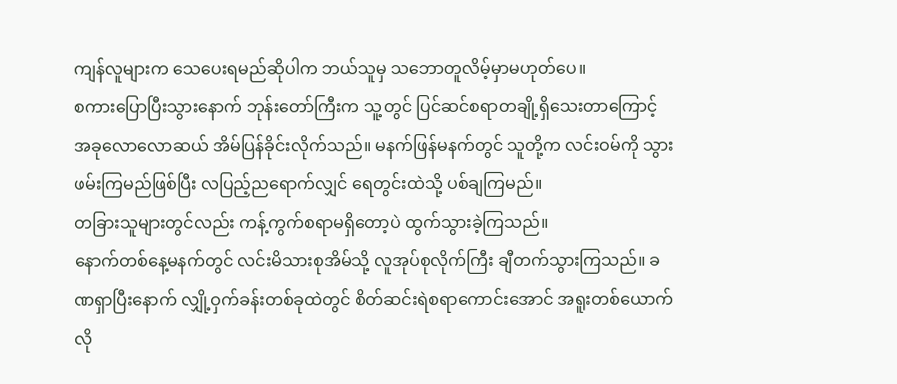ကျန်လူများက သေပေးရမည်ဆိုပါက ဘယ်သူမှ သဘောတူလိမ့်မှာမဟုတ်ပေ။
စကားပြောပြီးသွားနောက် ဘုန်းတော်ကြီးက သူ့တွင် ပြင်ဆင်စရာတချို့ရှိသေးတာကြောင့် အခုလောလောဆယ် အိမ်ပြန်ခိုင်းလိုက်သည်။ မနက်ဖြန်မနက်တွင် သူတို့က လင်းဝမ်ကို သွားဖမ်းကြမည်ဖြစ်ပြီး လပြည့်ညရောက်လျှင် ရေတွင်းထဲသို့ ပစ်ချကြမည်။
တခြားသူများတွင်လည်း ကန့်ကွက်စရာမရှိတော့ပဲ ထွက်သွားခဲ့ကြသည်။
နောက်တစ်နေ့မနက်တွင် လင်းမိသားစုအိမ်သို့ လူအုပ်စုလိုက်ကြီး ချီတက်သွားကြသည်။ ခဏရှာပြီးနောက် လျှို့ဝှက်ခန်းတစ်ခုထဲတွင် စိတ်ဆင်းရဲစရာကောင်းအောင် အရူးတစ်ယောက်လို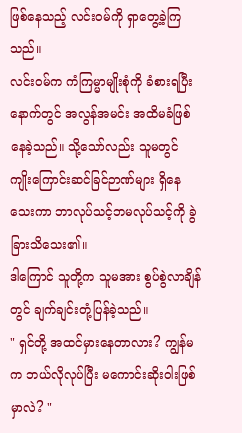ဖြစ်နေသည့် လင်းဝမ်ကို ရှာတွေ့ခဲ့ကြသည်။
လင်းဝမ်က ကံကြမ္မာမျိုးစုံကို ခံစားရပြီးနောက်တွင် အလွန်အမင်း အထိမခံဖြစ်နေခဲ့သည်။ သို့သော်လည်း သူမတွင် ကျိုးကြောင်းဆင်ခြင်ဉာဏ်များ ရှိနေသေးကာ ဘာလုပ်သင့်ဘမလုပ်သင့်ကို ခွဲခြားသိသေး၏။
ဒါကြောင် သူတို့က သူမအား စွပ်စွဲလာချိန်တွင် ချက်ချင်းတုံ့ပြန်ခဲ့သည်။
" ရှင်တို့ အထင်မှားနေတာလား? ကျွန်မက ဘယ်လိုလုပ်ပြီး မကောင်းဆိုးဝါးဖြစ်မှာလဲ? "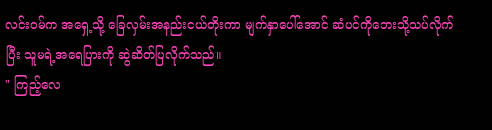လင်းဝမ်က အရှေ့သို့ ခြေလှမ်းအနည်းငယ်တိုးကာ မျက်နှာပေါ်အောင် ဆံပင်ကိုဘေးသို့သပ်လိုက်ပြီး သူမရဲ့အရေပြားကို ဆွဲဆိတ်ပြလိုက်သည်။
" ကြည့်လေ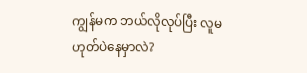ကျွန်မက ဘယ်လိုလုပ်ပြီး လူမဟုတ်ပဲနေမှာလဲ?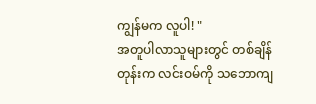ကျွန်မက လူပါ! "
အတူပါလာသူများတွင် တစ်ချိန်တုန်းက လင်းဝမ်ကို သဘောကျ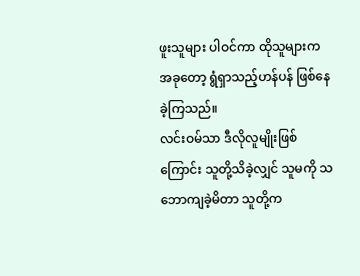ဖူးသူများ ပါဝင်ကာ ထိုသူများက အခုတော့ ရွံရှာသည့်ဟန်ပန် ဖြစ်နေခဲ့ကြသည်။
လင်းဝမ်သာ ဒီလိုလူမျိုးဖြစ်ကြောင်း သူတို့သိခဲ့လျှင် သူမကို သဘောကျခဲ့မိတာ သူတို့က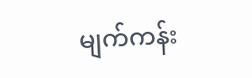မျက်ကန်း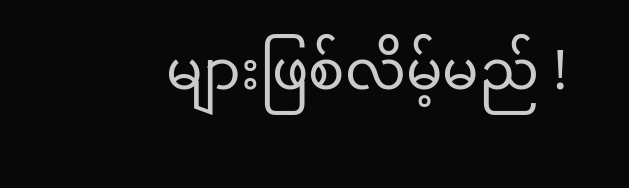များဖြစ်လိမ့်မည် !